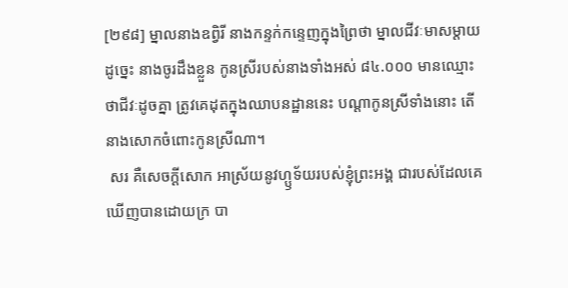[២៩៨] ម្នាលនាងឧព្វិរី នាងកន្ទក់កន្ទេញក្នុងព្រៃថា ម្នាលជីវៈមាសម្ដាយ ដូច្នេះ នាងចូរដឹងខ្លួន កូនស្រីរបស់នាងទាំងអស់ ៨៤.០០០ មានឈ្មោះថាជីវៈដូចគ្នា ត្រូវគេដុតក្នុងឈាបនដ្ឋាននេះ បណ្ដាកូនស្រីទាំងនោះ តើនាងសោកចំពោះកូនស្រីណា។
 សរ គឺសេចក្ដីសោក អាស្រ័យនូវហ្ឫទ័យរបស់ខ្ញុំព្រះអង្គ ជារបស់ដែលគេឃើញបានដោយក្រ បា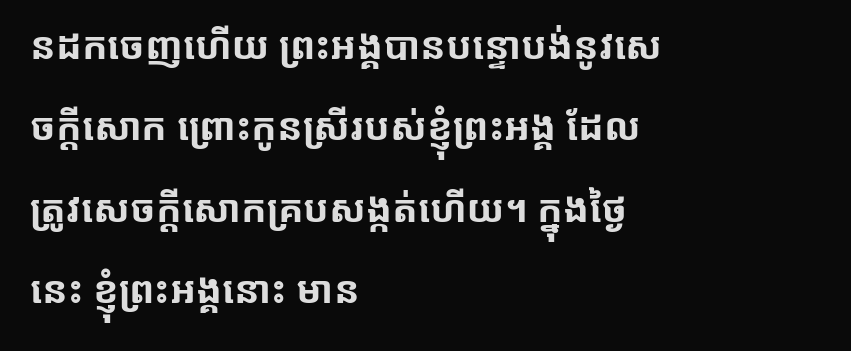នដកចេញហើយ ព្រះអង្គបានបន្ទោបង់នូវសេចក្ដីសោក ព្រោះកូនស្រីរបស់ខ្ញុំព្រះអង្គ ដែលត្រូវសេចក្ដីសោកគ្របសង្កត់ហើយ។ ក្នុងថ្ងៃនេះ ខ្ញុំព្រះអង្គនោះ មាន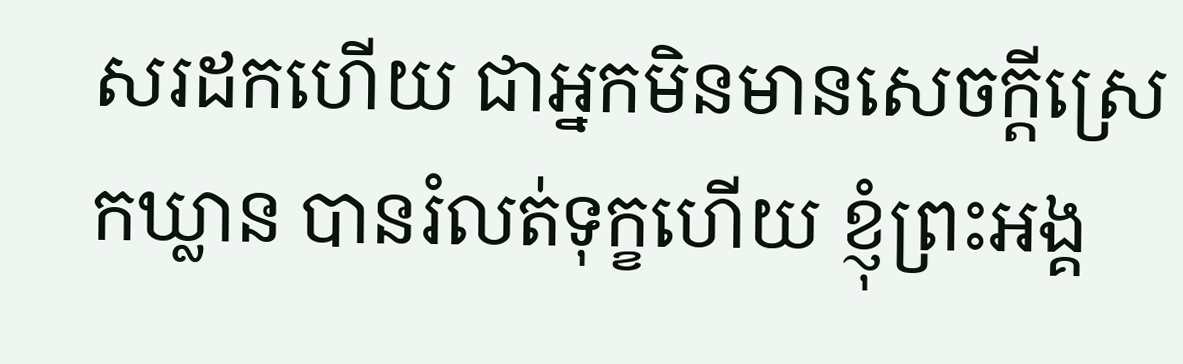សរដកហើយ ជាអ្នកមិនមានសេចក្ដីស្រេកឃ្លាន បានរំលត់ទុក្ខហើយ ខ្ញុំព្រះអង្គ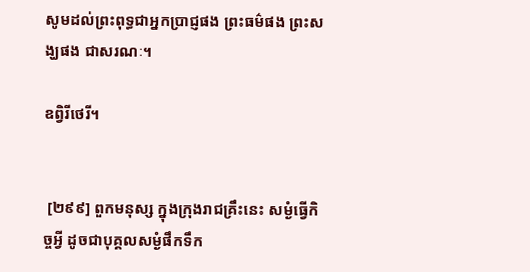សូមដល់ព្រះពុទ្ធជាអ្នកប្រាជ្ញផង ព្រះធម៌ផង ព្រះសង្ឃផង ជាសរណៈ។

ឧព្វិរីថេរី។


 [២៩៩] ពួកមនុស្ស ក្នុងក្រុងរាជគ្រឹះនេះ សម្ងំធ្វើកិច្ចអ្វី ដូចជាបុគ្គលសម្ងំផឹកទឹក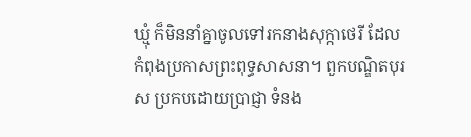ឃ្មុំ ក៏មិននាំគ្នាចូលទៅរកនាងសុក្កាថេរី ដែលកំពុងប្រកាសព្រះពុទ្ធសាសនា។ ពួកបណ្ឌិតបុរស ប្រកបដោយប្រាជ្ញា ទំនង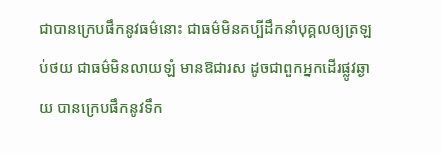ជាបានក្រេបផឹកនូវធម៌នោះ ជាធម៌មិនគប្បីដឹកនាំបុគ្គលឲ្យត្រឡប់ថយ ជាធម៌មិនលាយឡំ មានឱជារស ដូចជាពួកអ្នកដើរផ្លូវឆ្ងាយ បានក្រេបផឹកនូវទឹក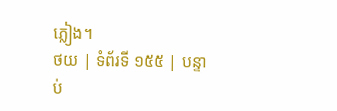ភ្លៀង។
ថយ | ទំព័រទី ១៥៥ | បន្ទាប់